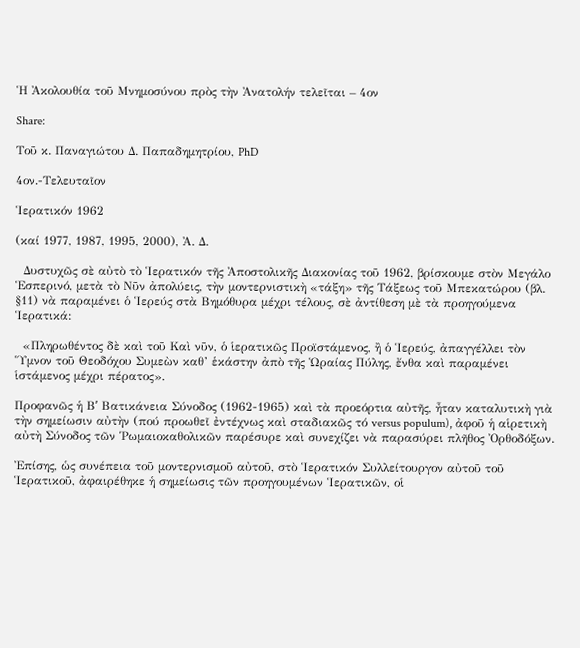Ἡ Ἀκολουθία τοῦ Μνημοσύνου πρὸς τὴν Ἀνατολήν τελεῖται – 4ον

Share:

Τοῦ κ. Παναγιώτου Δ. Παπαδημητρίου, PhD

4ον.-Τελευταῖον

Ἱερατικόν 1962

(καί 1977, 1987, 1995, 2000), Ἀ. Δ.

  Δυστυχῶς σὲ αὐτὸ τὸ Ἱερατικόν τῆς Ἀποστολικῆς Διακονίας τοῦ 1962, βρίσκουμε στὸν Μεγάλο Ἑσπερινό, μετὰ τὸ Νῦν ἀπολύεις, τὴν μοντερνιστικὴ «τάξη» τῆς Τάξεως τοῦ Μπεκατώρου (βλ. §11) νὰ παραμένει ὁ Ἱερεύς στὰ Βημόθυρα μέχρι τέλους, σὲ ἀντίθεση μὲ τὰ προηγούμενα Ἱερατικά:

  «Πληρωθέντος δὲ καὶ τοῦ Καὶ νῦν, ὁ ἱερατικῶς Προϊστάμενος, ἢ ὁ Ἱερεύς, ἀπαγγέλλει τὸν Ὕμνον τοῦ Θεοδόχου Συμεὼν καθ’ ἑκάστην ἀπὸ τῆς Ὡραίας Πύλης, ἔνθα καὶ παραμένει ἱστάμενος μέχρι πέρατος».

Προφανῶς ἡ Βʹ Βατικάνεια Σύνοδος (1962-1965) καὶ τὰ προεόρτια αὐτῆς, ἦταν καταλυτικὴ γιὰ τὴν σημείωσιν αὐτὴν (πού προωθεῖ ἐντέχνως καὶ σταδιακῶς τό versus populum), ἀφοῦ ἡ αἱρετικὴ αὐτὴ Σύνοδος τῶν Ῥωμαιοκαθολικῶν παρέσυρε καὶ συνεχίζει νὰ παρασύρει πλῆθος Ὀρθοδόξων.

Ἐπίσης, ὡς συνέπεια τοῦ μοντερνισμοῦ αὐτοῦ, στὸ Ἱερατικόν Συλλείτουργον αὐτοῦ τοῦ Ἱερατικοῦ, ἀφαιρέθηκε ἡ σημείωσις τῶν προηγουμένων Ἱερατικῶν, οἱ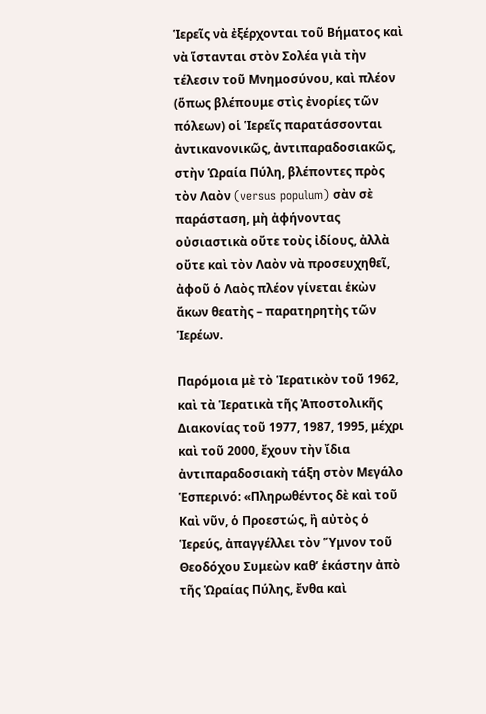Ἱερεῖς νὰ ἐξέρχονται τοῦ Βήματος καὶ νὰ ἵστανται στὸν Σολέα γιὰ τὴν τέλεσιν τοῦ Μνημοσύνου, καὶ πλέον (ὅπως βλέπουμε στὶς ἐνορίες τῶν πόλεων) οἱ Ἱερεῖς παρατάσσονται ἀντικανονικῶς, ἀντιπαραδοσιακῶς, στὴν Ὡραία Πύλη, βλέποντες πρὸς τὸν Λαὸν (versus populum) σὰν σὲ παράσταση, μὴ ἀφήνοντας οὐσιαστικὰ οὔτε τοὺς ἰδίους, ἀλλὰ οὔτε καὶ τὸν Λαὸν νὰ προσευχηθεῖ, ἀφοῦ ὁ Λαὸς πλέον γίνεται ἑκὼν ἄκων θεατὴς – παρατηρητὴς τῶν Ἱερέων.

Παρόμοια μὲ τὸ Ἱερατικὸν τοῦ 1962, καὶ τὰ Ἱερατικὰ τῆς Ἀποστολικῆς Διακονίας τοῦ 1977, 1987, 1995, μέχρι καὶ τοῦ 2000, ἔχουν τὴν ἴδια ἀντιπαραδοσιακὴ τάξη στὸν Μεγάλο Ἑσπερινό: «Πληρωθέντος δὲ καὶ τοῦ Καὶ νῦν, ὁ Προεστώς, ἢ αὐτὸς ὁ Ἱερεύς, ἀπαγγέλλει τὸν Ὕμνον τοῦ Θεοδόχου Συμεὼν καθ’ ἑκάστην ἀπὸ τῆς Ὡραίας Πύλης, ἔνθα καὶ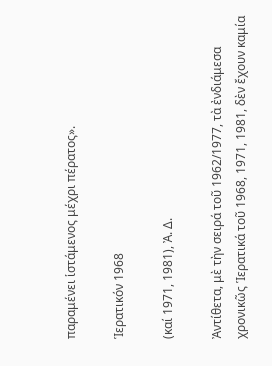παραμένει ἱστάμενος μέχρι πέρατος».

Ἱερατικόν 1968

(καί 1971, 1981), Ἀ. Δ.

Ἀντίθετα, μὲ τὴν σειρά τοῦ 1962/1977, τὰ ἐνδιάμεσα χρονικῶς Ἱερατικά τοῦ 1968, 1971, 1981, δὲν ἔχουν καμία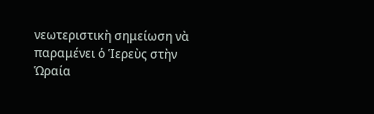νεωτεριστικὴ σημείωση νὰ παραμένει ὁ Ἱερεὺς στὴν Ὡραία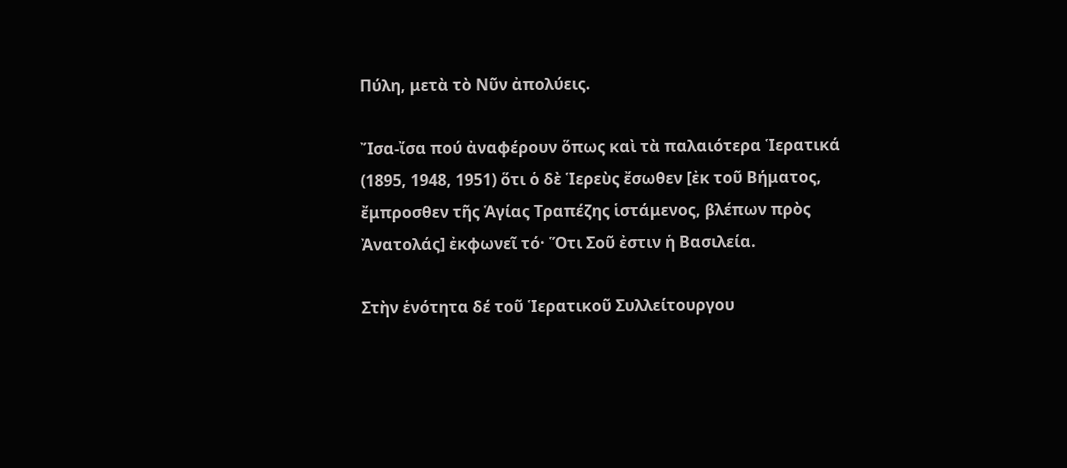Πύλη, μετὰ τὸ Νῦν ἀπολύεις.

Ἴσα-ἴσα πού ἀναφέρουν ὅπως καὶ τὰ παλαιότερα Ἱερατικά (1895, 1948, 1951) ὅτι ὁ δὲ Ἱερεὺς ἔσωθεν [ἐκ τοῦ Βήματος, ἔμπροσθεν τῆς Ἁγίας Τραπέζης ἱστάμενος, βλέπων πρὸς Ἀνατολάς] ἐκφωνεῖ τό· Ὅτι Σοῦ ἐστιν ἡ Βασιλεία.

Στὴν ἑνότητα δέ τοῦ Ἱερατικοῦ Συλλείτουργου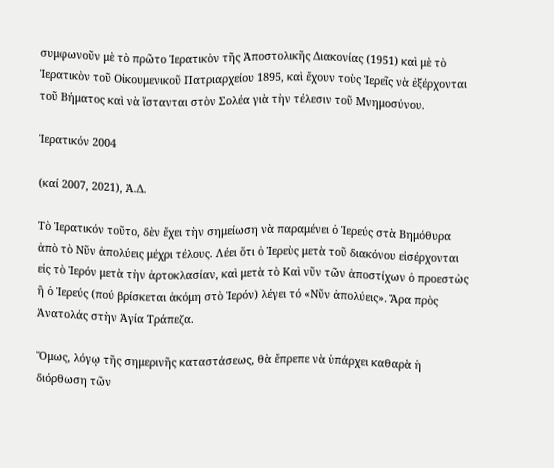συμφωνοῦν μὲ τὸ πρῶτο Ἱερατικὸν τῆς Ἀποστολικῆς Διακονίας (1951) καὶ μὲ τὸ Ἱερατικὸν τοῦ Οἰκουμενικοῦ Πατριαρχείου 1895, καὶ ἔχουν τοὺς Ἱερεῖς νὰ ἐξέρχονται τοῦ Βήματος καὶ νὰ ἵστανται στὸν Σολέα γιὰ τὴν τέλεσιν τοῦ Μνημοσύνου.

Ἱερατικόν 2004

(καί 2007, 2021), Ἀ.Δ.

Τὸ Ἱερατικόν τοῦτο, δὲν ἔχει τὴν σημείωση νὰ παραμένει ὁ Ἱερεύς στὰ Βημόθυρα ἀπὸ τὸ Νῦν ἀπολύεις μέχρι τέλους. Λέει ὅτι ὁ Ἱερεὺς μετὰ τοῦ διακόνου εἰσέρχονται εἰς τὸ Ἱερόν μετὰ τὴν ἀρτοκλασίαν, καὶ μετὰ τὸ Καὶ νῦν τῶν ἀποστίχων ὁ προεστὼς ἢ ὁ Ἱερεύς (πού βρίσκεται ἀκόμη στὸ Ἱερόν) λέγει τό «Νῦν ἀπολύεις». Ἄρα πρὸς Ἀνατολάς στὴν Ἁγία Τράπεζα.

Ὅμως, λόγῳ τῆς σημερινῆς καταστάσεως, θὰ ἔπρεπε νὰ ὑπάρχει καθαρὰ ἡ διόρθωση τῶν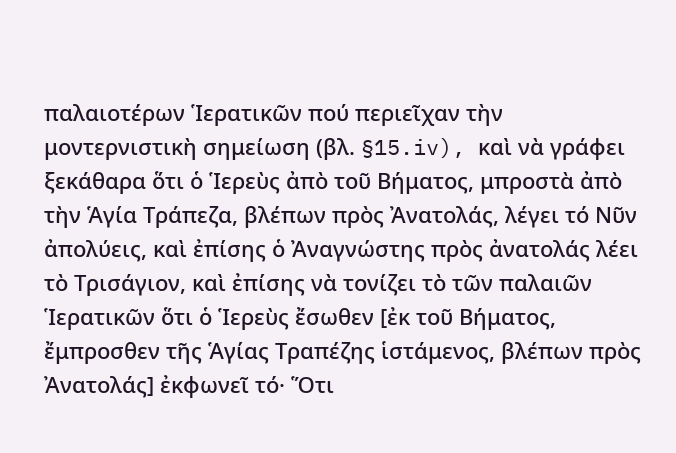παλαιοτέρων Ἱερατικῶν πού περιεῖχαν τὴν μοντερνιστικὴ σημείωση (βλ. §15.iv), καὶ νὰ γράφει ξεκάθαρα ὅτι ὁ Ἱερεὺς ἀπὸ τοῦ Βήματος, μπροστὰ ἀπὸ τὴν Ἁγία Τράπεζα, βλέπων πρὸς Ἀνατολάς, λέγει τό Νῦν ἀπολύεις, καὶ ἐπίσης ὁ Ἀναγνώστης πρὸς ἀνατολάς λέει τὸ Τρισάγιον, καὶ ἐπίσης νὰ τονίζει τὸ τῶν παλαιῶν Ἱερατικῶν ὅτι ὁ Ἱερεὺς ἔσωθεν [ἐκ τοῦ Βήματος, ἔμπροσθεν τῆς Ἁγίας Τραπέζης ἱστάμενος, βλέπων πρὸς Ἀνατολάς] ἐκφωνεῖ τό· Ὅτι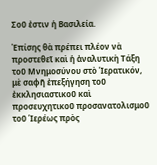Σοῦ ἐστιν ἡ Βασιλεία.

Ἐπίσης θὰ πρέπει πλέον νὰ προστεθεῖ καὶ ἡ ἀναλυτικὴ Τάξη τοῦ Μνημοσύνου στὸ Ἱερατικόν, μὲ σαφῆ ἐπεξήγηση τοῦ ἐκκλησιαστικοῦ καὶ προσευχητικοῦ προσανατολισμοῦ τοῦ Ἱερέως πρὸς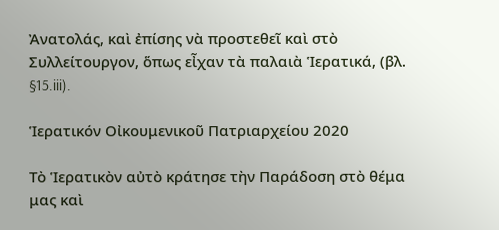Ἀνατολάς, καὶ ἐπίσης νὰ προστεθεῖ καὶ στὸ Συλλείτουργον, ὅπως εἶχαν τὰ παλαιὰ Ἱερατικά, (βλ. §15.iii).

Ἱερατικόν Οἰκουμενικοῦ Πατριαρχείου 2020

Τὸ Ἱερατικὸν αὐτὸ κράτησε τὴν Παράδοση στὸ θέμα μας καὶ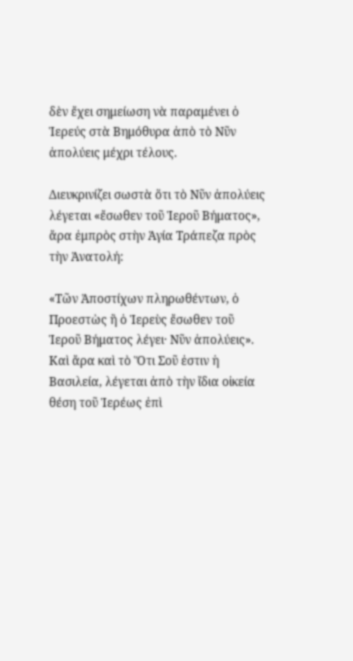δὲν ἔχει σημείωση νὰ παραμένει ὁ Ἱερεύς στὰ Βημόθυρα ἀπὸ τὸ Νῦν ἀπολύεις μέχρι τέλους.

Διευκρινίζει σωστὰ ὅτι τὸ Νῦν ἀπολύεις λέγεται «ἔσωθεν τοῦ Ἱεροῦ Βήματος», ἄρα ἐμπρὸς στὴν Ἁγία Τράπεζα πρὸς τὴν Ἀνατολή:

«Τῶν Ἀποστίχων πληρωθέντων, ὁ Προεστὼς ἢ ὁ Ἱερεὺς ἔσωθεν τοῦ Ἱεροῦ Βήματος λέγει· Νῦν ἀπολύεις». Καὶ ἄρα καὶ τὸ Ὅτι Σοῦ ἐστιν ἡ Βασιλεία, λέγεται ἀπὸ τὴν ἴδια οἰκεία θέση τοῦ Ἱερέως ἐπὶ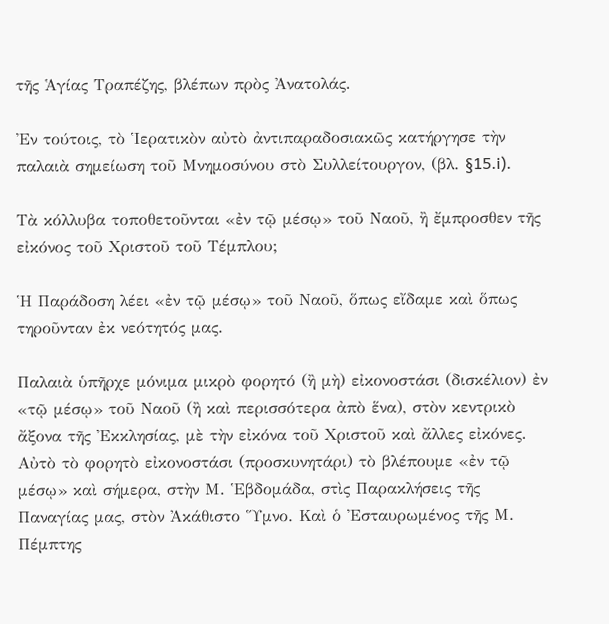τῆς Ἁγίας Τραπέζης, βλέπων πρὸς Ἀνατολάς.

Ἐν τούτοις, τὸ Ἱερατικὸν αὐτὸ ἀντιπαραδοσιακῶς κατήργησε τὴν παλαιὰ σημείωση τοῦ Μνημοσύνου στὸ Συλλείτουργον, (βλ. §15.i).

Τὰ κόλλυβα τοποθετοῦνται «ἐν τῷ μέσῳ» τοῦ Ναοῦ, ἢ ἔμπροσθεν τῆς εἰκόνος τοῦ Χριστοῦ τοῦ Τέμπλου;

Ἡ Παράδοση λέει «ἐν τῷ μέσῳ» τοῦ Ναοῦ, ὅπως εἴδαμε καὶ ὅπως τηροῦνταν ἐκ νεότητός μας.

Παλαιὰ ὑπῆρχε μόνιμα μικρὸ φορητό (ἢ μὴ) εἰκονοστάσι (δισκέλιον) ἐν «τῷ μέσῳ» τοῦ Ναοῦ (ἢ καὶ περισσότερα ἀπὸ ἕνα), στὸν κεντρικὸ ἄξονα τῆς Ἐκκλησίας, μὲ τὴν εἰκόνα τοῦ Χριστοῦ καὶ ἄλλες εἰκόνες. Αὐτὸ τὸ φορητὸ εἰκονοστάσι (προσκυνητάρι) τὸ βλέπουμε «ἐν τῷ μέσῳ» καὶ σήμερα, στὴν Μ. Ἑβδομάδα, στὶς Παρακλήσεις τῆς Παναγίας μας, στὸν Ἀκάθιστο Ὕμνο. Καὶ ὁ Ἐσταυρωμένος τῆς Μ. Πέμπτης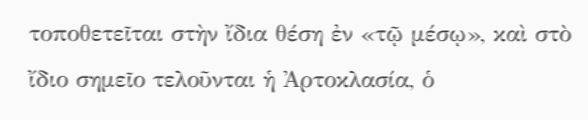τοποθετεῖται στὴν ἴδια θέση ἐν «τῷ μέσῳ», καὶ στὸ ἴδιο σημεῖο τελοῦνται ἡ Ἀρτοκλασία, ὁ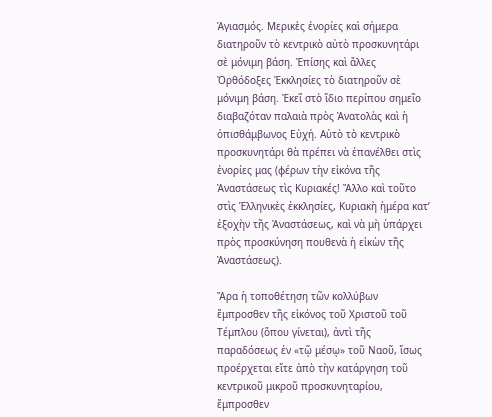Ἁγιασμός. Μερικὲς ἐνορίες καὶ σήμερα διατηροῦν τὸ κεντρικὸ αὐτὸ προσκυνητάρι σὲ μόνιμη βάση. Ἐπίσης καὶ ἄλλες Ὀρθόδοξες Ἐκκλησίες τὸ διατηροῦν σὲ μόνιμη βάση. Ἐκεῖ στὸ ἴδιο περίπου σημεῖο διαβαζόταν παλαιὰ πρὸς Ἀνατολὰς καὶ ἡ ὀπισθάμβωνος Εὐχή. Αὐτὸ τὸ κεντρικὸ προσκυνητάρι θὰ πρέπει νὰ ἐπανέλθει στὶς ἐνορίες μας (φέρων τὴν εἰκόνα τῆς Ἀναστάσεως τὶς Κυριακές! Ἄλλο καὶ τοῦτο στὶς Ἑλληνικὲς ἐκκλησίες, Κυριακὴ ἡμέρα κατ’ ἐξοχὴν τῆς Ἀναστάσεως, καὶ νὰ μὴ ὑπάρχει πρὸς προσκύνηση πουθενὰ ἡ εἰκὼν τῆς Ἀναστάσεως).

Ἄρα ἡ τοποθέτηση τῶν κολλύβων ἔμπροσθεν τῆς εἰκόνος τοῦ Χριστοῦ τοῦ Τέμπλου (ὅπου γίνεται), ἀντὶ τῆς παραδόσεως ἐν «τῷ μέσῳ» τοῦ Ναοῦ, ἴσως προέρχεται εἴτε ἀπὸ τὴν κατάργηση τοῦ κεντρικοῦ μικροῦ προσκυνηταρίου, ἔμπροσθεν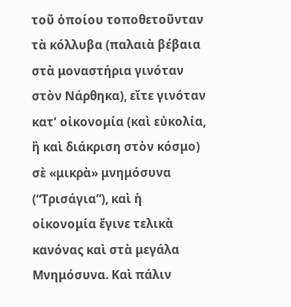τοῦ ὁποίου τοποθετοῦνταν τὰ κόλλυβα (παλαιὰ βέβαια στὰ μοναστήρια γινόταν στὸν Νάρθηκα), εἴτε γινόταν κατ’ οἰκονομία (καὶ εὐκολία, ἢ καὶ διάκριση στὸν κόσμο) σὲ «μικρὰ» μνημόσυνα (“Τρισάγια”), καὶ ἡ οἰκονομία ἔγινε τελικὰ κανόνας καὶ στὰ μεγάλα Μνημόσυνα. Καὶ πάλιν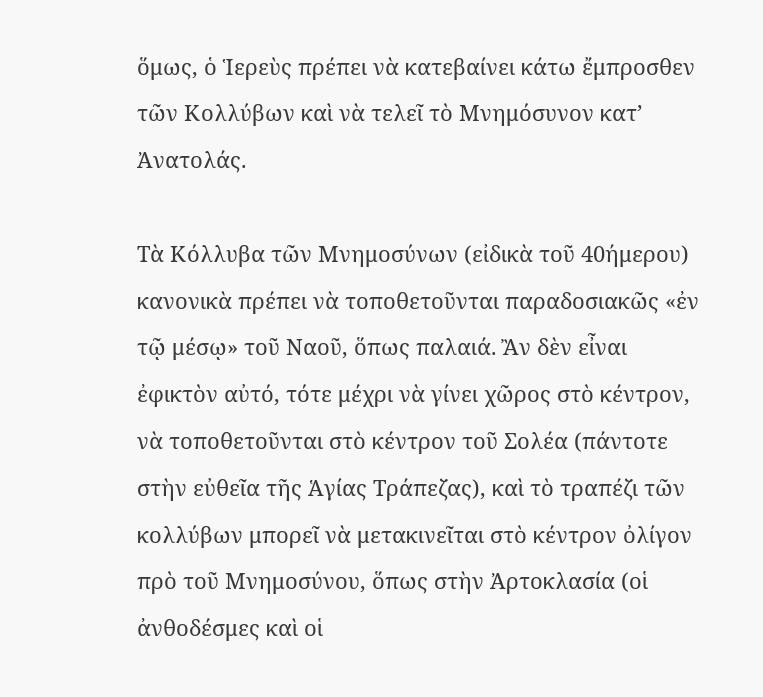ὅμως, ὁ Ἱερεὺς πρέπει νὰ κατεβαίνει κάτω ἔμπροσθεν τῶν Κολλύβων καὶ νὰ τελεῖ τὸ Μνημόσυνον κατ’ Ἀνατολάς.

Τὰ Κόλλυβα τῶν Μνημοσύνων (εἰδικὰ τοῦ 40ήμερου) κανονικὰ πρέπει νὰ τοποθετοῦνται παραδοσιακῶς «ἐν τῷ μέσῳ» τοῦ Ναοῦ, ὅπως παλαιά. Ἂν δὲν εἶναι ἐφικτὸν αὐτό, τότε μέχρι νὰ γίνει χῶρος στὸ κέντρον, νὰ τοποθετοῦνται στὸ κέντρον τοῦ Σολέα (πάντοτε στὴν εὐθεῖα τῆς Ἁγίας Τράπεζας), καὶ τὸ τραπέζι τῶν κολλύβων μπορεῖ νὰ μετακινεῖται στὸ κέντρον ὀλίγον πρὸ τοῦ Μνημοσύνου, ὅπως στὴν Ἀρτοκλασία (οἱ ἀνθοδέσμες καὶ οἱ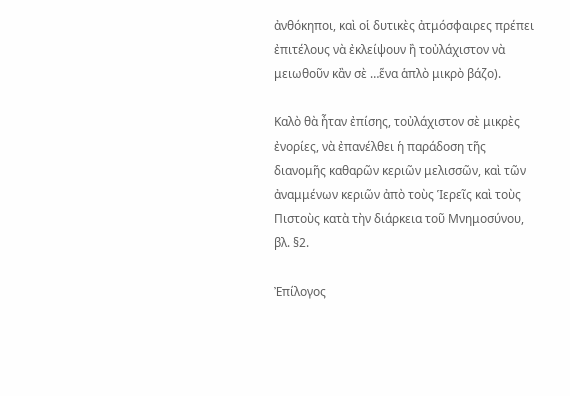ἀνθόκηποι, καὶ οἱ δυτικὲς ἀτμόσφαιρες πρέπει ἐπιτέλους νὰ ἐκλείψουν ἢ τοὐλάχιστον νὰ μειωθοῦν κἂν σὲ …ἕνα ἁπλὸ μικρὸ βάζο).

Καλὸ θὰ ἦταν ἐπίσης, τοὐλάχιστον σὲ μικρὲς ἐνορίες, νὰ ἐπανέλθει ἡ παράδοση τῆς διανομῆς καθαρῶν κεριῶν μελισσῶν, καὶ τῶν ἀναμμένων κεριῶν ἀπὸ τοὺς Ἱερεῖς καὶ τοὺς Πιστοὺς κατὰ τὴν διάρκεια τοῦ Μνημοσύνου, βλ. §2.

Ἐπίλογος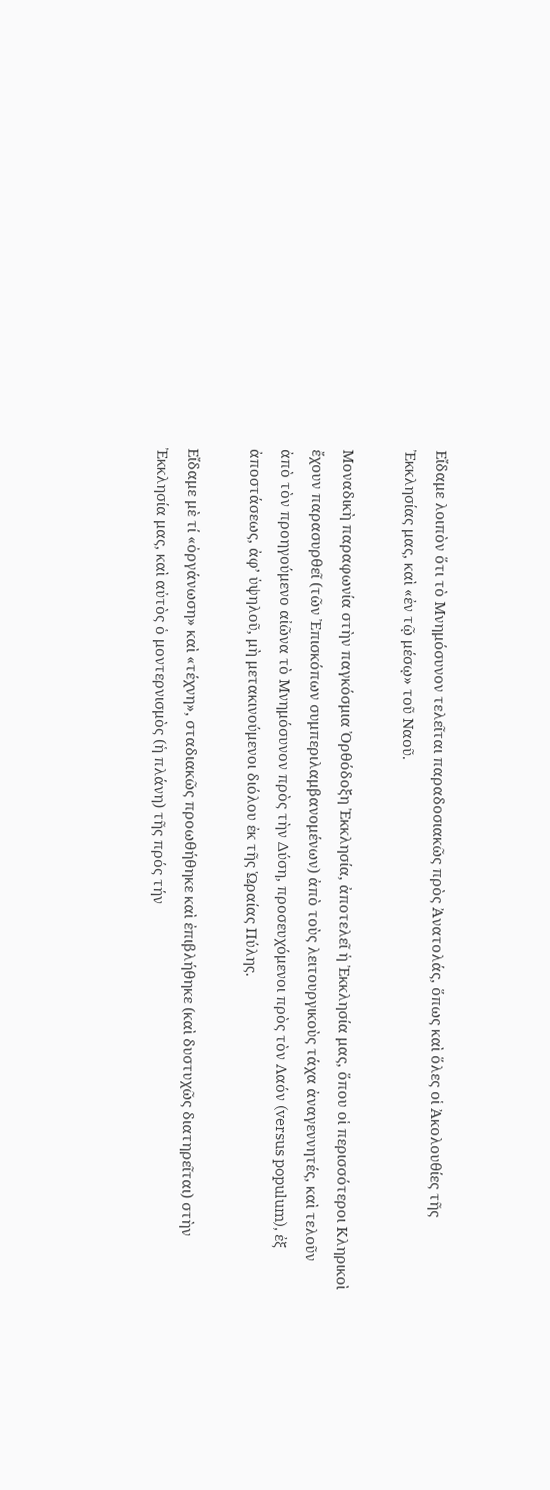Εἴδαμε λοιπὸν ὅτι τὸ Μνημόσυνον τελεῖται παραδοσιακῶς πρὸς Ἀνατολάς, ὅπως καὶ ὅλες οἱ Ἀκολουθίες τῆς Ἐκκλησίας μας, καὶ «ἐν τῷ μέσῳ» τοῦ Ναοῦ.

Μοναδικὴ παραφωνία στὴν παγκόσμια Ὀρθόδοξη Ἐκκλησία, ἀποτελεῖ ἡ Ἐκκλησία μας, ὅπου οἱ περισσότεροι Κληρικοὶ ἔχουν παρασυρθεῖ (τῶν Ἐπισκόπων συμπεριλαμβανομένων) ἀπὸ τοὺς λειτουργικοὺς τάχα ἀναγεννητές, καὶ τελοῦν ἀπὸ τὸν προηγούμενο αἰῶνα τὸ Μνημόσυνον πρὸς τὴν Δύση, προσευχόμενοι πρὸς τὸν Λαόν (versus populum), ἐξ ἀποστάσεως, ἀφ’ ὑψηλοῦ, μὴ μετακινούμενοι διόλου ἐκ τῆς Ὡραίας Πύλης.

Εἴδαμε μὲ τί «ὀργάνωση» καὶ «τέχνη», σταδιακῶς προωθήθηκε καὶ ἐπιβλήθηκε (καὶ δυστυχῶς διατηρεῖται) στὴν Ἐκκλησία μας, καὶ αὐτὸς ὁ μοντερνισμὸς (ἡ πλάνη) τῆς πρός τήν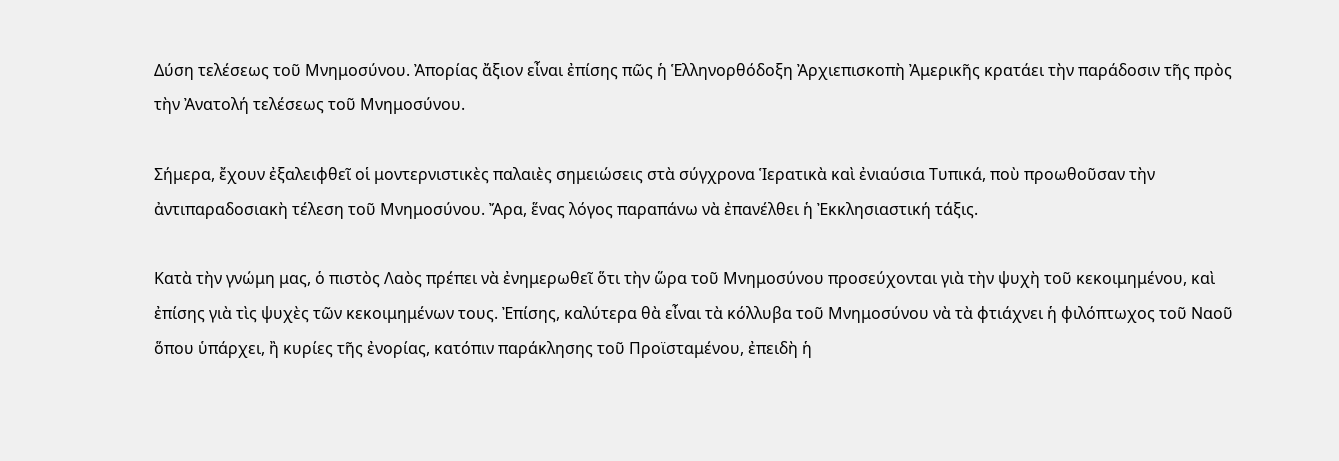Δύση τελέσεως τοῦ Μνημοσύνου. Ἀπορίας ἄξιον εἶναι ἐπίσης πῶς ἡ Ἑλληνορθόδοξη Ἀρχιεπισκοπὴ Ἀμερικῆς κρατάει τὴν παράδοσιν τῆς πρὸς τὴν Ἀνατολή τελέσεως τοῦ Μνημοσύνου.

Σήμερα, ἔχουν ἐξαλειφθεῖ οἱ μοντερνιστικὲς παλαιὲς σημειώσεις στὰ σύγχρονα Ἱερατικὰ καὶ ἐνιαύσια Τυπικά, ποὺ προωθοῦσαν τὴν ἀντιπαραδοσιακὴ τέλεση τοῦ Μνημοσύνου. Ἄρα, ἕνας λόγος παραπάνω νὰ ἐπανέλθει ἡ Ἐκκλησιαστική τάξις.

Κατὰ τὴν γνώμη μας, ὁ πιστὸς Λαὸς πρέπει νὰ ἐνημερωθεῖ ὅτι τὴν ὥρα τοῦ Μνημοσύνου προσεύχονται γιὰ τὴν ψυχὴ τοῦ κεκοιμημένου, καὶ ἐπίσης γιὰ τὶς ψυχὲς τῶν κεκοιμημένων τους. Ἐπίσης, καλύτερα θὰ εἶναι τὰ κόλλυβα τοῦ Μνημοσύνου νὰ τὰ φτιάχνει ἡ φιλόπτωχος τοῦ Ναοῦ ὅπου ὑπάρχει, ἢ κυρίες τῆς ἐνορίας, κατόπιν παράκλησης τοῦ Προϊσταμένου, ἐπειδὴ ἡ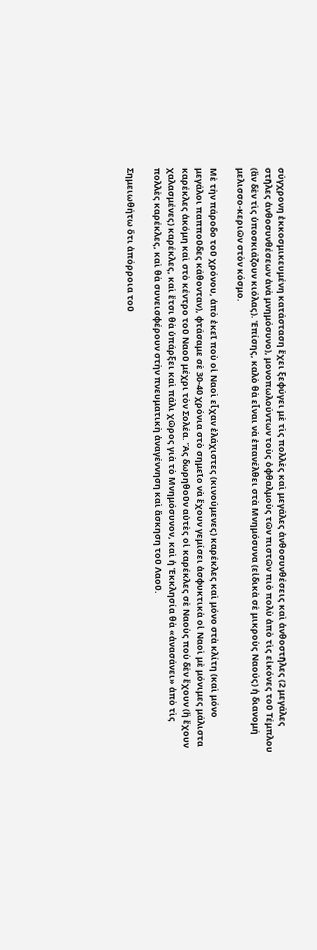σύγχρονη ἐκκοσμικευμένη κατάσταση ἔχει ξεφύγει μὲ τὶς πολλὲς καὶ μεγάλες ἀνθοσυνθέσεις καὶ ἀνθοστῆλες (2 μεγάλες στῆλες ἀνθοσυνθέσεων ἀνὰ μνημόσυνο), μονοπωλούντων τοὺς ὀφθαλμοὺς τῶν πιστῶν πιὸ πολὺ ἀπὸ τὶς εἰκόνες τοῦ Τέμπλου (ἂν δὲν τὶς ὑποσκιάζουν κιόλας). Ἐπίσης, καλὸ θὰ εἶναι νὰ ἐπανέλθει στὰ Μνημόσυνα (εἰδικὰ σὲ μικροὺς Ναούς) ἡ διανομή μελισσο-κεριῶν στὸν κόσμο.

Μὲ τὴν πάροδο τοῦ χρόνου, ἀπὸ ἐκεῖ ποὺ οἱ Ναοὶ εἶχαν ἐλάχιστες (κινούμενες) καρέκλες καὶ μόνο στὰ κλίτη (καὶ μόνο μεγάλοι παπποῦδες κάθονταν), φτάσαμε σὲ 30-40 χρόνια στὸ σημεῖο νὰ ἔχουν γεμίσει ἀσφυκτικὰ οἱ Ναοὶ μὲ μόνιμες μάλιστα καρέκλες ἀκόμη καὶ στὸ κέντρο τοῦ Ναοῦ μέχρι τὸν Σολέα. Ἂς δωρηθοῦν αὐτὲς οἱ καρέκλες σὲ Ναοὺς ποὺ δὲν ἔχουν (ἢ ἔχουν χαλασμένες) καρέκλες, καὶ ἔτσι θὰ ὑπάρξει καὶ πάλι χῶρος γιὰ τὸ Μνημόσυνον, καὶ ἡ Ἐκκλησία θὰ «ἀνασάνει» ἀπὸ τὶς πολλὲς καρέκλες, καὶ θὰ συνεισφέρουν στὴν πνευματικὴ ἀναγέννηση καὶ ἄσκηση τοῦ Λαοῦ.

Σημειωθήτω ὅτι ἀπόρροια τοῦ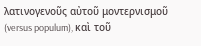λατινογενοῦς αὐτοῦ μοντερνισμοῦ (versus populum), καὶ τοῦ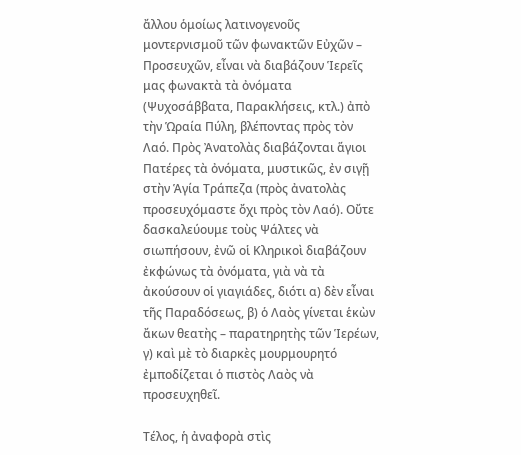ἄλλου ὁμοίως λατινογενοῦς μοντερνισμοῦ τῶν φωνακτῶν Εὐχῶν – Προσευχῶν, εἶναι νὰ διαβάζουν Ἱερεῖς μας φωνακτὰ τὰ ὀνόματα (Ψυχοσάββατα, Παρακλήσεις, κτλ.) ἀπὸ τὴν Ὡραία Πύλη, βλέποντας πρὸς τὸν Λαό. Πρὸς Ἀνατολὰς διαβάζονται ἅγιοι Πατέρες τὰ ὀνόματα, μυστικῶς, ἐν σιγῇ στὴν Ἁγία Τράπεζα (πρὸς ἀνατολὰς προσευχόμαστε ὄχι πρὸς τὸν Λαό). Οὔτε δασκαλεύουμε τοὺς Ψάλτες νὰ σιωπήσουν, ἐνῶ οἱ Κληρικοὶ διαβάζουν ἐκφώνως τὰ ὀνόματα, γιὰ νὰ τὰ ἀκούσουν οἱ γιαγιάδες, διότι α) δὲν εἶναι τῆς Παραδόσεως, β) ὁ Λαὸς γίνεται ἑκὼν ἄκων θεατὴς – παρατηρητὴς τῶν Ἱερέων, γ) καὶ μὲ τὸ διαρκὲς μουρμουρητό ἐμποδίζεται ὁ πιστὸς Λαὸς νὰ προσευχηθεῖ.

Τέλος, ἡ ἀναφορὰ στὶς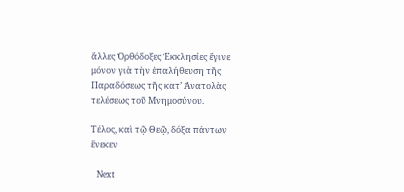ἄλλες Ὀρθόδοξες Ἐκκλησίες ἔγινε μόνον γιὰ τὴν ἐπαλήθευση τῆς Παραδόσεως τῆς κατ’ Ἀνατολὰς τελέσεως τοῦ Μνημοσύνου.

Τέλος, καὶ τῷ Θεῷ, δόξα πάντων ἕνεκεν

  Next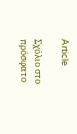Article

Σχόλιο στο πρόσφατο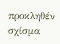προκληθέν σχίσμα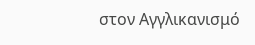στον Αγγλικανισμό